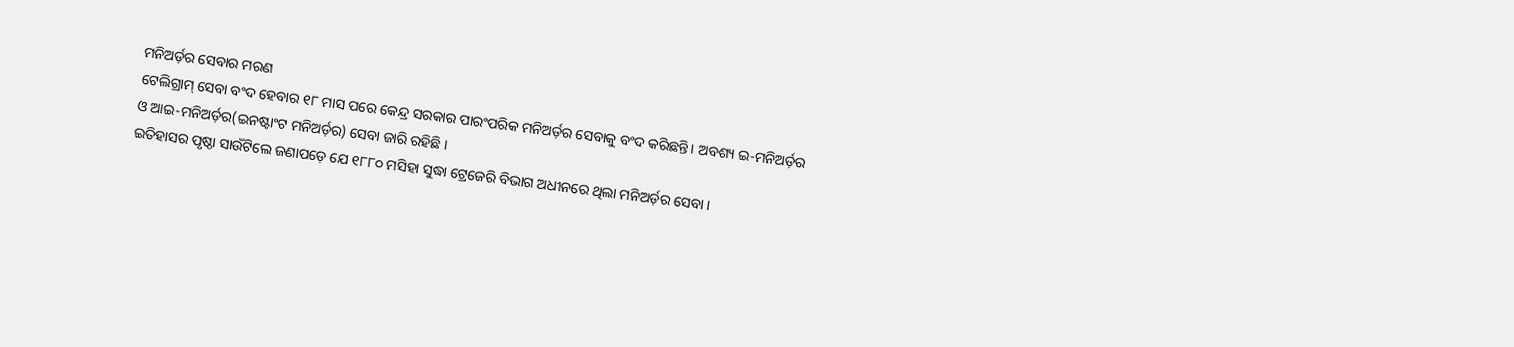ମନିଅର୍ଡ଼ର ସେବାର ମରଣ
ଟେଲିଗ୍ରାମ୍ ସେବା ବଂଦ ହେବାର ୧୮ ମାସ ପରେ କେନ୍ଦ୍ର ସରକାର ପାରଂପରିକ ମନିଅର୍ଡ଼ର ସେବାକୁ ବଂଦ କରିଛନ୍ତି। ଅବଶ୍ୟ ଇ-ମନିଅର୍ଡ଼ର ଓ ଆଇ-ମନିଅର୍ଡ଼ର(ଇନଷ୍ଟାଂଟ ମନିଅର୍ଡ଼ର) ସେବା ଜାରି ରହିଛି ।
ଇତିହାସର ପୃଷ୍ଠା ସାଉଁଟିଲେ ଜଣାପଡ଼େ ଯେ ୧୮୮୦ ମସିହା ସୁଦ୍ଧା ଟ୍ରେଜେରି ବିଭାଗ ଅଧୀନରେ ଥିଲା ମନିଅର୍ଡ଼ର ସେବା ।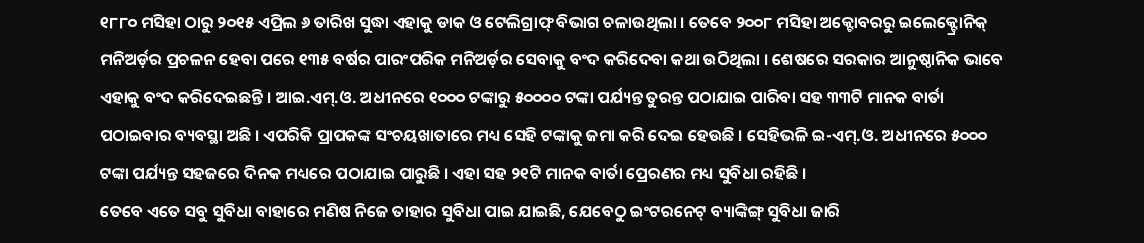୧୮୮୦ ମସିହା ଠାରୁ ୨୦୧୫ ଏପ୍ରିଲ ୬ ତାରିଖ ସୁଦ୍ଧା ଏହାକୁ ଡାକ ଓ ଟେଲିଗ୍ରାଫ୍ ବିଭାଗ ଚଳାଉଥିଲା । ତେବେ ୨୦୦୮ ମସିହା ଅକ୍ଟୋବରରୁ ଇଲେକ୍ଟ୍ରୋନିକ୍ ମନିଅର୍ଡ଼ର ପ୍ରଚଳନ ହେବା ପରେ ୧୩୫ ବର୍ଷର ପାରଂପରିକ ମନିଅର୍ଡ଼ର ସେବାକୁ ବଂଦ କରିଦେବା କଥା ଉଠିଥିଲା । ଶେଷରେ ସରକାର ଆନୁଷ୍ଠାନିକ ଭାବେ ଏହାକୁ ବଂଦ କରିଦେଇଛନ୍ତି । ଆଇ.ଏମ୍.ଓ. ଅଧୀନରେ ୧୦୦୦ ଟଙ୍କାରୁ ୫୦୦୦୦ ଟଙ୍କା ପର୍ଯ୍ୟନ୍ତ ତୁରନ୍ତ ପଠାଯାଇ ପାରିବା ସହ ୩୩ଟି ମାନକ ବାର୍ତା ପଠାଇବାର ବ୍ୟବସ୍ଥା ଅଛି । ଏପରିକି ପ୍ରାପକଙ୍କ ସଂଚୟଖାତାରେ ମଧ୍ୟ ସେହି ଟଙ୍କାକୁ ଜମା କରି ଦେଇ ହେଉଛି । ସେହିଭଳି ଇ-ଏମ୍.ଓ. ଅଧୀନରେ ୫୦୦୦ ଟଙ୍କା ପର୍ଯ୍ୟନ୍ତ ସହଜରେ ଦିନକ ମଧ୍ୟରେ ପଠାଯାଇ ପାରୁଛି । ଏହା ସହ ୨୧ଟି ମାନକ ବାର୍ତା ପ୍ରେରଣର ମଧ୍ୟ ସୁବିଧା ରହିଛି ।
ତେବେ ଏତେ ସବୁ ସୁବିଧା ବାହାରେ ମଣିଷ ନିଜେ ତାହାର ସୁବିଧା ପାଇ ଯାଇଛି, ଯେବେଠୁ ଇଂଟରନେଟ୍ ବ୍ୟାଙ୍କିଙ୍ଗ୍ ସୁବିଧା ଜାରି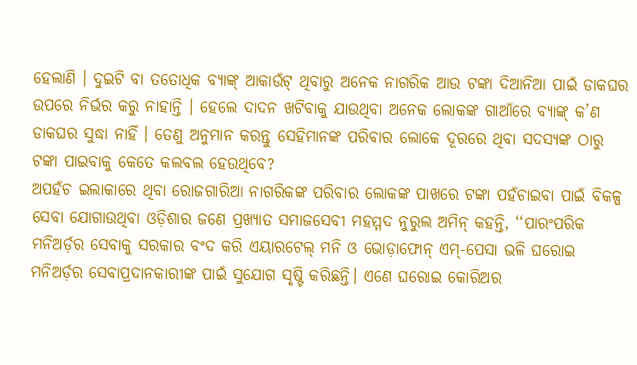ହେଲାଣି । ଦୁଇଟି ବା ତତୋଧିକ ବ୍ୟାଙ୍କ୍ ଆକାଉଁଟ୍ ଥିବାରୁ ଅନେକ ନାଗରିକ ଆଉ ଟଙ୍କା ଦିଆନିଆ ପାଇଁ ଡାକଘର ଉପରେ ନିର୍ଭର କରୁ ନାହାନ୍ତି । ହେଲେ ଦାଦନ ଖଟିବାକୁ ଯାଉଥିବା ଅନେକ ଲୋକଙ୍କ ଗାଆଁରେ ବ୍ୟାଙ୍କ୍ କ’ଣ ଡାକଘର ସୁଦ୍ଧା ନାହିଁ । ତେଣୁ ଅନୁମାନ କରନ୍ତୁ ସେହିମାନଙ୍କ ପରିବାର ଲୋକେ ଦୂରରେ ଥିବା ସଦସ୍ୟଙ୍କ ଠାରୁ ଟଙ୍କା ପାଇବାକୁ କେତେ କଲବଲ ହେଉଥିବେ?
ଅପହଁଚ ଇଲାକାରେ ଥିବା ରୋଜଗାରିଆ ନାଗରିକଙ୍କ ପରିବାର ଲୋକଙ୍କ ପାଖରେ ଟଙ୍କା ପହଁଚାଇବା ପାଇଁ ବିକଳ୍ପ ସେବା ଯୋଗାଉଥିବା ଓଡ଼ିଶାର ଜଣେ ପ୍ରଖ୍ୟାତ ସମାଜସେବୀ ମହମ୍ମଦ ନୁରୁଲ ଅମିନ୍ କହନ୍ତି, ‘‘ପାରଂପରିକ ମନିଅର୍ଡ଼ର ସେବାକୁ ସରକାର ବଂଦ କରି ଏୟାରଟେଲ୍ ମନି ଓ ଭୋଡ଼ାଫୋନ୍ ଏମ୍-ପେସା ଭଳି ଘରୋଇ ମନିଅର୍ଡ଼ର ସେବାପ୍ରଦାନକାରୀଙ୍କ ପାଇଁ ସୁଯୋଗ ସୃଷ୍ଟି କରିଛନ୍ତି। ଏଣେ ଘରୋଇ କୋରିଅର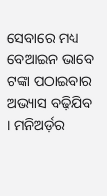ସେବାରେ ମଧ୍ୟ ବେଆଇନ ଭାବେ ଟଙ୍କା ପଠାଇବାର ଅଭ୍ୟାସ ବଢ଼ିଯିବ । ମନିଅର୍ଡ଼ର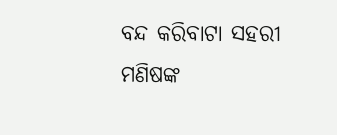ବନ୍ଦ କରିବାଟା ସହରୀ ମଣିଷଙ୍କ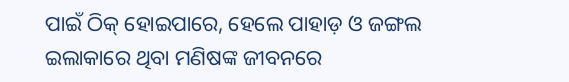ପାଇଁ ଠିକ୍ ହୋଇପାରେ, ହେଲେ ପାହାଡ଼ ଓ ଜଙ୍ଗଲ ଇଲାକାରେ ଥିବା ମଣିଷଙ୍କ ଜୀବନରେ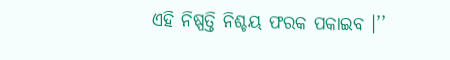ଏହି ନିଷ୍ପତ୍ତି ନିଶ୍ଚୟ ଫରକ ପକାଇବ ।’’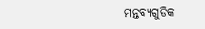ମନ୍ତବ୍ୟଗୁଡିକ